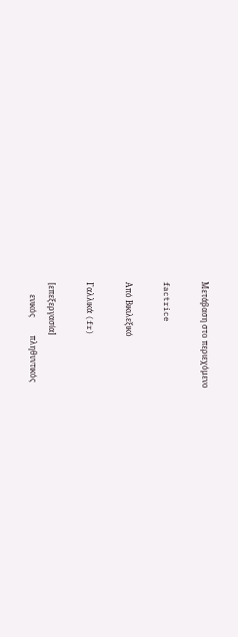Μετάβαση στο περιεχόμενο

factrice

Από Βικιλεξικό

Γαλλικά (fr)

[επεξεργασία]
      ενικός         πληθυντικός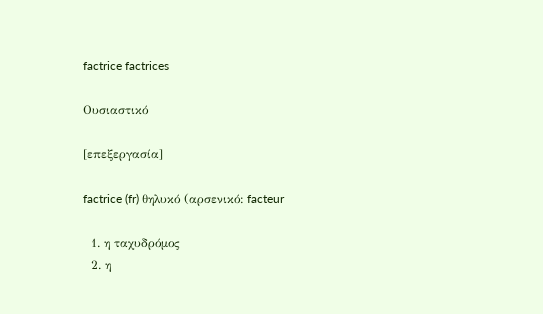factrice factrices

Ουσιαστικό

[επεξεργασία]

factrice (fr) θηλυκό (αρσενικό: facteur

  1. η ταχυδρόμος
  2. η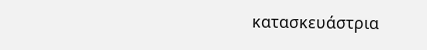κατασκευάστρια